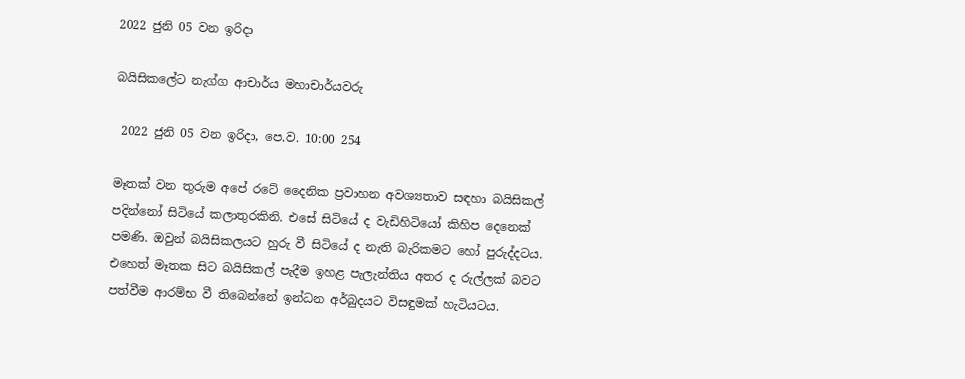2022 ජුනි 05 වන ඉරිදා

බයිසිකලේට නැග්ග ආචාර්ය මහාචාර්යවරු

 2022 ජුනි 05 වන ඉරිදා, පෙ.ව. 10:00 254

මෑතක් වන තුරුම අපේ රටේ දෛනික ප්‍රවාහන අවශ්‍යතාව සඳහා බයිසිකල් පදින්නෝ සිටියේ කලාතුරකිනි. එසේ සිටියේ ද වැඩිහිටියෝ කිහිප දෙනෙක් පමණි. ඔවුන් බයිසිකලයට හුරු වී සිටියේ ද නැති බැරිකමට හෝ පුරුද්දටය. එහෙත් මෑතක සිට බයිසිකල් පැදීම ඉහළ පැලැන්තිය අතර ද රුල්ලක් බවට පත්වීම ආරම්භ වී තිබෙන්නේ ඉන්ධන අර්බුදයට විසඳුමක් හැටියටය.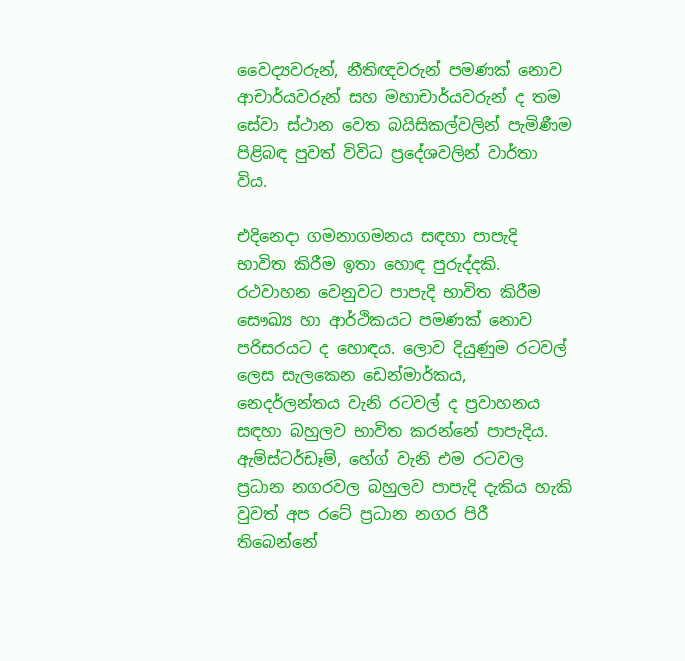වෛද්‍යවරුන්, නීතිඥවරුන් පමණක් නොව ආචාර්යවරුන් සහ මහාචාර්යවරුන් ද තම සේවා ස්ථාන වෙත බයිසිකල්වලින් පැමිණීම පිළිබඳ පුවත් විවිධ ප්‍රදේශවලින් වාර්තා විය.

එදිනෙදා ගමනාගමනය සඳහා පාපැදි භාවිත කිරීම ඉතා හොඳ පුරුද්දකි. රථවාහන වෙනුවට පාපැදි භාවිත කිරීම සෞඛ්‍ය හා ආර්ථිකයට පමණක් නොව පරිසරයට ද හොඳය. ලොව දියුණුම රටවල් ලෙස සැලකෙන ඩෙන්මාර්කය, නෙදර්ලන්තය වැනි රටවල් ද ප්‍රවාහනය සඳහා බහුලව භාවිත කරන්නේ පාපැදිය. ඇම්ස්ටර්ඩෑම්, හේග් වැනි එම රටවල ප්‍රධාන නගරවල බහුලව පාපැදි දැකිය හැකි වුවත් අප රටේ ප්‍රධාන නගර පිරී තිබෙන්නේ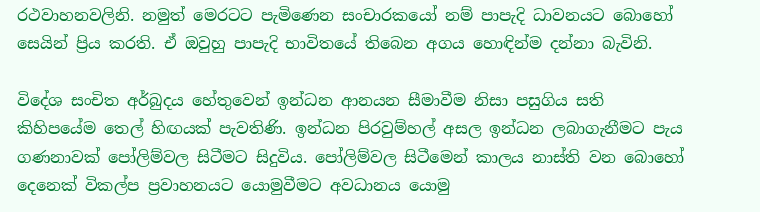රථවාහනවලිනි. නමුත් මෙරටට පැමිණෙන සංචාරකයෝ නම් පාපැදි ධාවනයට බොහෝ සෙයින් ප්‍රිය කරති. ඒ ඔවුහු පාපැදි භාවිතයේ තිබෙන අගය හොඳින්ම දන්නා බැවිනි.

විදේශ සංචිත අර්බුදය හේතුවෙන් ඉන්ධන ආනයන සීමාවීම නිසා පසුගිය සති කිහිපයේම තෙල් හිඟයක් පැවතිණි. ඉන්ධන පිරවුම්හල් අසල ඉන්ධන ලබාගැනීමට පැය ගණනාවක් පෝලිම්වල සිටීමට සිදුවිය. පෝලිම්වල සිටීමෙන් කාලය නාස්ති වන බොහෝ දෙනෙක් විකල්ප ප්‍රවාහනයට යොමුවීමට අවධානය යොමු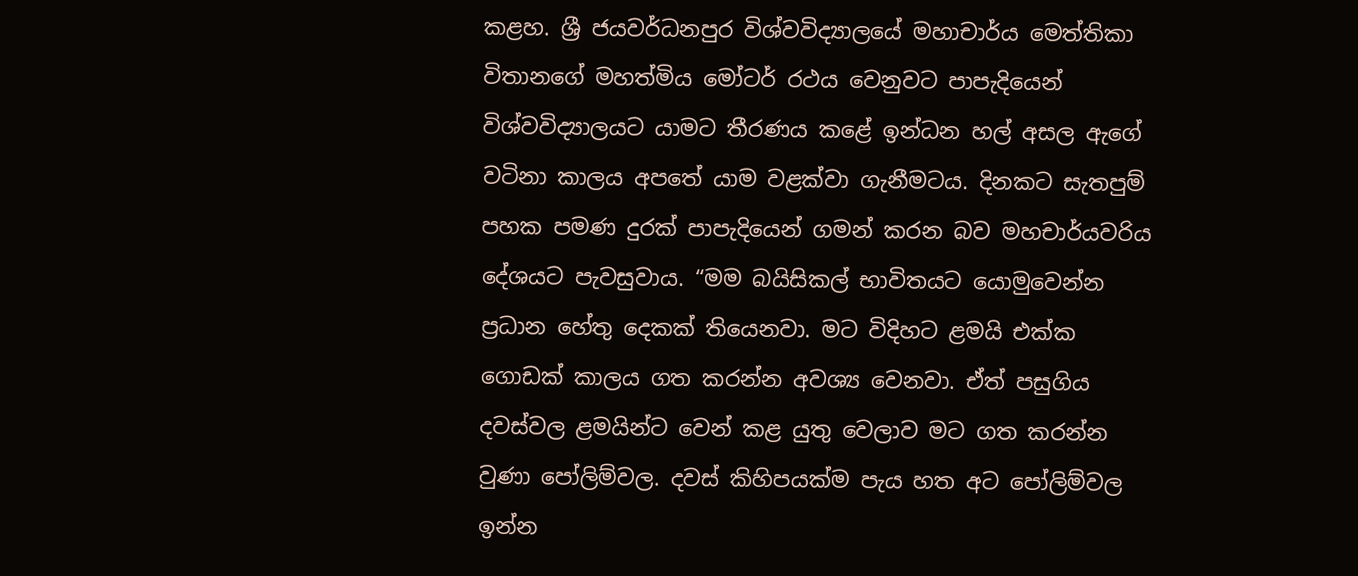කළහ. ශ්‍රී ජයවර්ධනපුර විශ්වවිද්‍යාලයේ මහාචාර්ය මෙත්තිකා විතානගේ මහත්මිය මෝටර් රථය වෙනුවට පාපැදියෙන් විශ්වවිද්‍යාලයට යාමට තීරණය කළේ ඉන්ධන හල් අසල ඇගේ වටිනා කාලය අපතේ යාම වළක්වා ගැනීමටය. දිනකට සැතපුම් පහක පමණ දුරක් පාපැදියෙන් ගමන් කරන බව මහචාර්යවරිය දේශයට පැවසුවාය. “මම බයිසිකල් භාවිතයට යොමුවෙන්න ප්‍රධාන හේතු දෙකක් තියෙනවා. මට විදිහට ළමයි එක්ක ගොඩක් කාලය ගත කරන්න අවශ්‍ය වෙනවා. ඒත් පසුගිය දවස්වල ළමයින්ට වෙන් කළ යුතු වෙලාව මට ගත කරන්න වුණා පෝලිම්වල. දවස් කිහිපයක්ම පැය හත අට පෝලිම්වල ඉන්න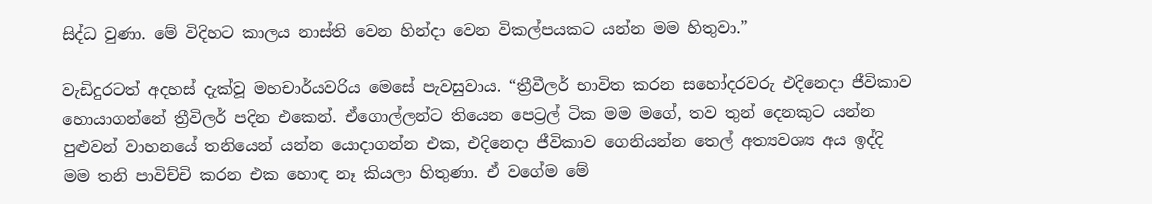සිද්ධ වුණා. මේ විදිහට කාලය නාස්ති වෙන හින්දා වෙන විකල්පයකට යන්න මම හිතුවා.”

වැඩිදුරටත් අදහස් දැක්වූ මහචාර්යවරිය මෙසේ පැවසුවාය. “ත්‍රීවීලර් භාවිත කරන සහෝදරවරු එදිනෙදා ජීවිකාව හොයාගන්නේ ත්‍රීවිලර් පදින එකෙන්. ඒගොල්ලන්ට තියෙන පෙට්‍රල් ටික මම මගේ, තව තුන් දෙනකුට යන්න පුළුවන් වාහනයේ තනියෙන් යන්න යොදාගන්න එක, එදිනෙදා ජීවිකාව ගෙනියන්න තෙල් අත්‍යවශ්‍ය අය ඉද්දි මම තනි පාවිච්චි කරන එක හොඳ නෑ කියලා හිතුණා. ඒ වගේම මේ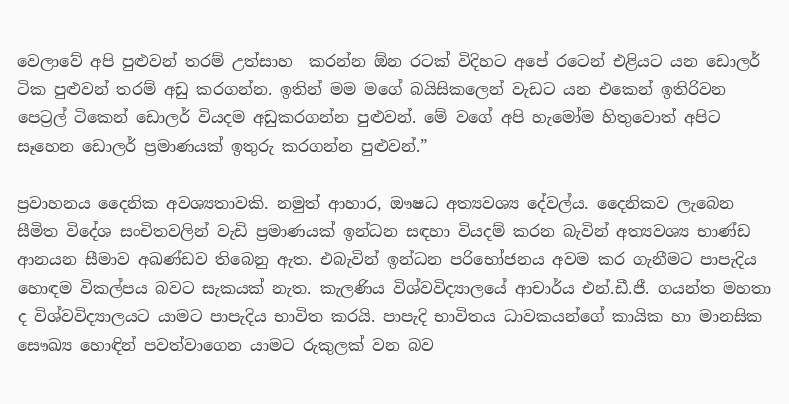වෙලාවේ අපි පුළුවන් තරම් උත්සාහ  කරන්න ඕන රටක් විදිහට අපේ රටෙන් එළියට යන ඩොලර් ටික පුළුවන් තරම් අඩු කරගන්න. ඉතින් මම මගේ බයිසිකලෙන් වැඩට යන එකෙන් ඉතිරිවන පෙට්‍රල් ටිකෙන් ඩොලර් වියදම අඩුකරගන්න පුළුවන්. මේ වගේ අපි හැමෝම හිතුවොත් අපිට සෑහෙන ඩොලර් ප්‍රමාණයක් ඉතුරු කරගන්න පුළුවන්.”

ප්‍රවාහනය දෛනික අවශ්‍යතාවකි. නමුත් ආහාර, ඖෂධ අත්‍යවශ්‍ය දේවල්ය. දෛනිකව ලැබෙන සීමිත විදේශ සංචිතවලින් වැඩි ප්‍රමාණයක් ඉන්ධන සඳහා වියදම් කරන බැවින් අත්‍යවශ්‍ය භාණ්ඩ ආනයන සීමාව අඛණ්ඩව තිබෙනු ඇත. එබැවින් ඉන්ධන පරිභෝජනය අවම කර ගැනීමට පාපැදිය හොඳම විකල්පය බවට සැකයක් නැත. කැලණිය විශ්වවිද්‍යාලයේ ආචාර්ය එන්.ඩී.ජී. ගයන්ත මහතා ද විශ්වවිද්‍යාලයට යාමට පාපැදිය භාවිත කරයි. පාපැදි භාවිතය ධාවකයන්ගේ කායික හා මානසික සෞඛ්‍ය හොඳින් පවත්වාගෙන යාමට රුකුලක් වන බව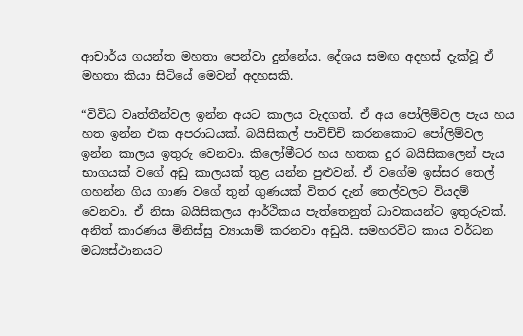ආචාර්ය ගයන්ත මහතා පෙන්වා දුන්නේය. දේශය සමඟ අදහස් දැක්වූ ඒ මහතා කියා සිටියේ මෙවන් අදහසකි.

“විවිධ වෘත්තීන්වල ඉන්න අයට කාලය වැදගත්. ඒ අය පෝලිම්වල පැය හය හත ඉන්න එක අපරාධයක්. බයිසිකල් පාවිච්චි කරනකොට පෝලිම්වල ඉන්න කාලය ඉතුරු වෙනවා. කිලෝමීටර හය හතක දුර බයිසිකලෙන් පැය භාගයක් වගේ අඩු කාලයක් තුළ යන්න පුළුවන්. ඒ වගේම ඉස්සර තෙල් ගහන්න ගිය ගාණ වගේ තුන් ගුණයක් විතර දැන් තෙල්වලට වියදම් වෙනවා. ඒ නිසා බයිසිකලය ආර්ථිකය පැත්තෙනුත් ධාවකයන්ට ඉතුරුවක්. අනිත් කාරණය මිනිස්සු ව්‍යායාම් කරනවා අඩුයි. සමහරවිට කාය වර්ධන මධ්‍යස්ථානයට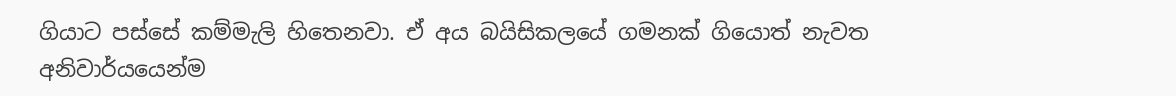ගියාට පස්සේ කම්මැලි හිතෙනවා. ඒ අය බයිසිකලයේ ගමනක් ගියොත් නැවත අනිවාර්යයෙන්ම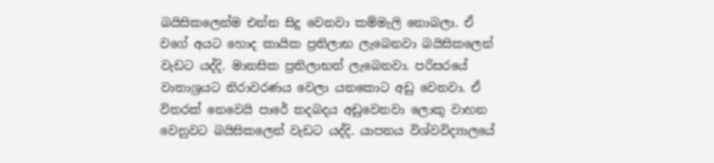බයිසිකලෙන්ම එන්න සිදු වෙනවා කම්මැලි නොබලා. ඒ වගේ අයට හොද කායික ප්‍රතිලාභ ලැබෙනවා බයිසිකලෙන් වැඩට යද්දි. මානසික ප්‍රතිලාභත් ලැබෙනවා. පරිසරයේ වාතාශ්‍රයට නිරාවරණය වෙලා යනකොට අඩු වෙනවා. ඒ විතරක් නෙවෙයි පාරේ තදබදය අඩුවෙනවා ලොකු වාහන වෙනුවට බයිසිකලෙන් වැඩට යද්දි. යාපනය විශ්වවිද්‍යාලයේ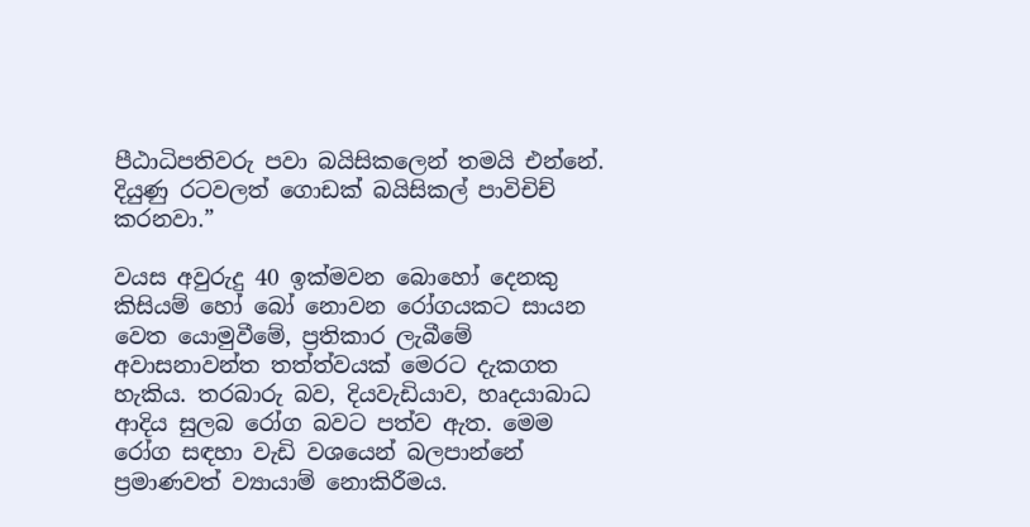පීඨාධිපතිවරු පවා බයිසිකලෙන් තමයි එන්නේ. දියුණු රටවලත් ගොඩක් බයිසිකල් පාවිචිච් කරනවා.”

වයස අවුරුදු 40 ඉක්මවන බොහෝ දෙනකු කිසියම් හෝ බෝ නොවන රෝගයකට සායන වෙත යොමුවීමේ, ප්‍රතිකාර ලැබීමේ අවාසනාවන්ත තත්ත්වයක් මෙරට දැකගත හැකිය. තරබාරු බව, දියවැඩියාව, හෘදයාබාධ ආදිය සුලබ රෝග බවට පත්ව ඇත. මෙම රෝග සඳහා වැඩි වශයෙන් බලපාන්නේ ප්‍රමාණවත් ව්‍යායාම් නොකිරීමය.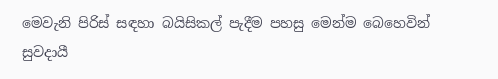මෙවැනි පිරිස් සඳහා බයිසිකල් පැදීම පහසු මෙන්ම බෙහෙවින් සුවදායී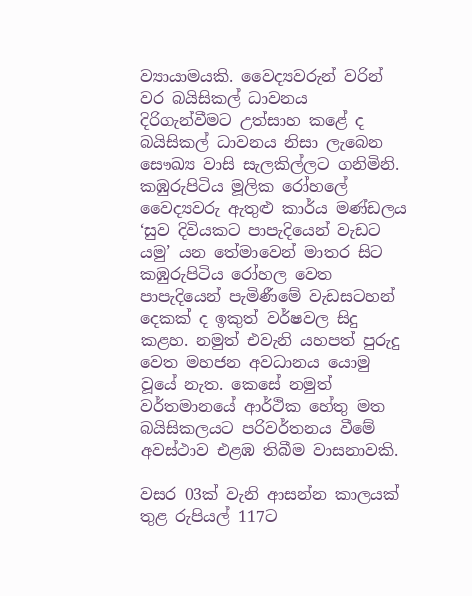ව්‍යායාමයකි. වෛද්‍යවරුන් වරින් වර බයිසිකල් ධාවනය දිරිගැන්වීමට උත්සාහ කළේ ද බයිසිකල් ධාවනය නිසා ලැබෙන සෞඛ්‍ය වාසි සැලකිල්ලට ගනිමිනි. කඹුරුපිටිය මූලික රෝහලේ වෛද්‍යවරු ඇතුළු කාර්ය මණ්ඩලය ‘සුව දිවියකට පාපැදියෙන් වැඩට යමු’ යන තේමාවෙන් මාතර සිට කඹුරුපිටිය රෝහල වෙත පාපැදියෙන් පැමිණීමේ වැඩසටහන් දෙකක් ද ඉකුත් වර්ෂවල සිදු කළහ. නමුත් එවැනි යහපත් පුරුදු වෙත මහජන අවධානය යොමු වූයේ නැත. කෙසේ නමුත් වර්තමානයේ ආර්ථික හේතු මත බයිසිකලයට පරිවර්තනය වීමේ අවස්ථාව එළඹ තිබීම වාසනාවකි.

වසර 03ක් වැනි ආසන්න කාලයක් තුළ රුපියල් 117ට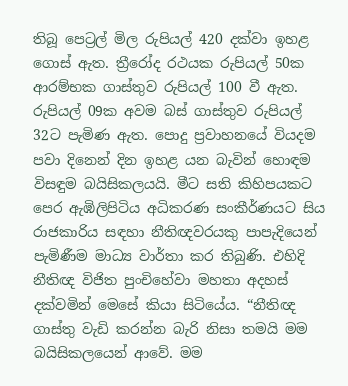තිබූ පෙට්‍රල් මිල රුපියල් 420 දක්වා ඉහළ ගොස් ඇත. ත්‍රීරෝද රථයක රුපියල් 50ක ආරම්භක ගාස්තුව රුපියල් 100 වී ඇත. රුපියල් 09ක අවම බස් ගාස්තුව රුපියල් 32ට පැමිණ ඇත. පොදු ප්‍රවාහනයේ වියදම පවා දිනෙන් දින ඉහළ යන බැවින් හොඳම විසඳුම බයිසිකලයයි. මීට සති කිහිපයකට පෙර ඇඹිලිපිටිය අධිකරණ සංකීර්ණයට සිය රාජකාරිය සඳහා නීතිඥවරයකු පාපැදියෙන් පැමිණීම මාධ්‍ය වාර්තා කර තිබුණි. එහිදි නීතිඥ විජිත පුංචිහේවා මහතා අදහස් දක්වමින් මෙසේ කියා සිටියේය. “නීතිඥ ගාස්තු වැඩි කරන්න බැරි නිසා තමයි මම බයිසිකලයෙන් ආවේ. මම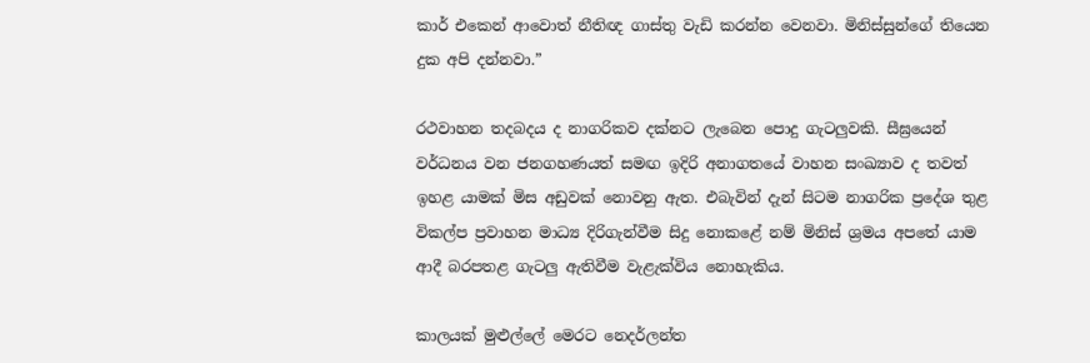කාර් එකෙන් ආවොත් නීතිඥ ගාස්තු වැඩි කරන්න වෙනවා. මිනිස්සුන්ගේ තියෙන දුක අපි දන්නවා.”

රථවාහන තදබදය ද නාගරිකව දක්නට ලැබෙන පොදු ගැටලුවකි. සීඝ්‍රයෙන් වර්ධනය වන ජනගහණයත් සමඟ ඉදිරි අනාගතයේ වාහන සංඛ්‍යාව ද තවත් ඉහළ යාමක් මිස අඩුවක් නොවනු ඇත. එබැවින් දැන් සිටම නාගරික ප්‍රදේශ තුළ විකල්ප ප්‍රවාහන මාධ්‍ය දිරිගැන්වීම සිදු නොකළේ නම් මිනිස් ශ්‍රමය අපතේ යාම ආදී බරපතළ ගැටලු ඇතිවීම වැළැක්විය නොහැකිය.

කාලයක් මුළුල්ලේ මෙරට නෙදර්ලන්ත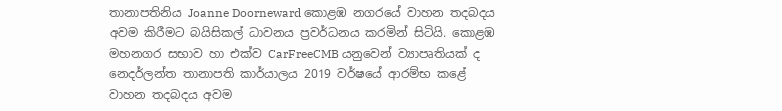තානාපතිනිය Joanne Doorneward කොළඹ නගරයේ වාහන තදබදය අවම කිරීමට බයිසිකල් ධාවනය ප්‍රවර්ධනය කරමින් සිටියි. කොළඹ මහනගර සභාව හා එක්ව CarFreeCMB යනුවෙන් ව්‍යාපෘතියක් ද නෙදර්ලන්ත තානාපති කාර්යාලය 2019 වර්ෂයේ ආරම්භ කළේ වාහන තදබදය අවම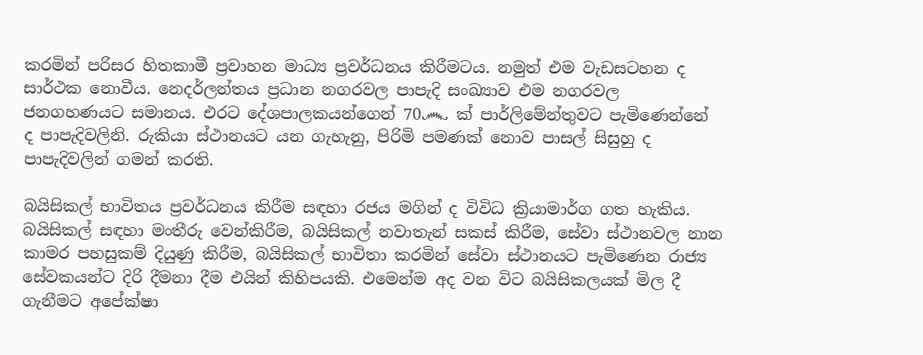කරමින් පරිසර හිතකාමී ප්‍රවාහන මාධ්‍ය ප්‍රවර්ධනය කිරීමටය. නමුත් එම වැඩසටහන ද සාර්ථක නොවීය. නෙදර්ලන්තය ප්‍රධාන නගරවල පාපැදි සංඛ්‍යාව එම නගරවල ජනගහණයට සමානය. එරට දේශපාලකයන්ගෙන් 70෴ ක් පාර්ලිමේන්තුවට පැමිණෙන්නේ ද පාපැදිවලිනි. රුකියා ස්ථානයට යන ගැහැනු, පිරිමි පමණක් නොව පාසල් සිසුහු ද පාපැදිවලින් ගමන් කරති.

බයිසිකල් භාවිතය ප්‍රවර්ධනය කිරීම සඳහා රජය මගින් ද විවිධ ක්‍රියාමාර්ග ගත හැකිය. බයිසිකල් සඳහා මංතීරු වෙන්කිරීම, බයිසිකල් නවාතැන් සකස් කිරීම, සේවා ස්ථානවල නාන කාමර පහසුකම් දියුණු කිරීම, බයිසිකල් භාවිතා කරමින් සේවා ස්ථානයට පැමිණෙන රාජ්‍ය සේවකයන්ට දිරි දීමනා දීම එයින් කිහිපයකි. එමෙන්ම අද වන විට බයිසිකලයක් මිල දී ගැනීමට අපේක්ෂා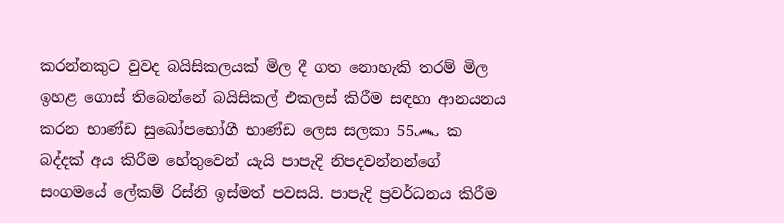කරන්නකුට වුවද බයිසිකලයක් මිල දී ගත නොහැකි තරම් මිල ඉහළ ගොස් තිබෙන්නේ බයිසිකල් එකලස් කිරීම සඳහා ආනයනය කරන භාණ්ඩ සුඛෝපභෝගී භාණ්ඩ ලෙස සලකා 55෴ ක බද්දක් අය කිරීම හේතුවෙන් යැයි පාපැදි නිපදවන්නන්ගේ සංගමයේ ලේකම් රිස්නි ඉස්මත් පවසයි. පාපැදි ප්‍රවර්ධනය කිරීම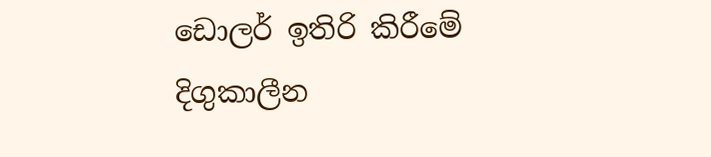ඩොලර් ඉතිරි කිරීමේ දිගුකාලීන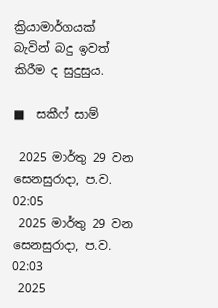ක්‍රියාමාර්ගයක් බැවින් බදු ඉවත් කිරීම ද සුදුසුය.

■  සකීෆ් සාම්

 2025 මාර්තු 29 වන සෙනසුරාදා, ප.ව. 02:05
 2025 මාර්තු 29 වන සෙනසුරාදා, ප.ව. 02:03
 2025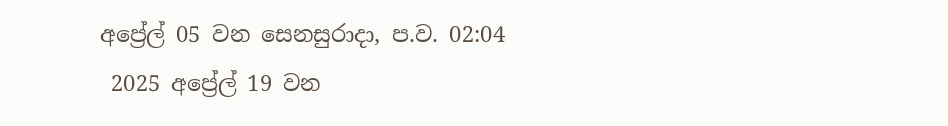අප්‍රේල් 05 වන සෙනසුරාදා, ප.ව. 02:04
 2025 අප්‍රේල් 19 වන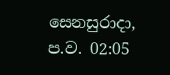සෙනසුරාදා, ප.ව. 02:05